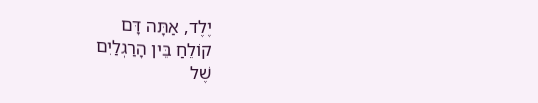יֶלֶד, אַתָּה דָּם
קוֹלֵחַ בֵּין הָרַגְלַיִם
שֶׁל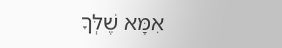אִמָּא שֶׁלְּךָ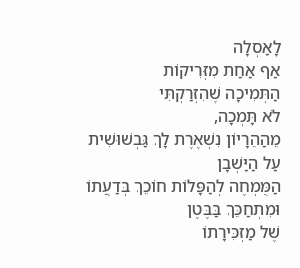לָאַסְלָה
אַף אַחַת מִזְּרִיקוֹת
הַתְּמִיכָה שֶׁהִזְרַקְתִּי
לֹא תָּמְכָה,
מֵהַהֵרָיוֹן נִשְׁאֶרֶת לָךְ גַּבְשׁוּשִׁית
עַל הַיַּשְׁבָן
הַמֻּמְחֶה לְהַפָּלוֹת חוֹכֵךְ בְּדַעֲתוֹ
וּמִתְחַכֵּךְ בַּבֶּטֶן
שֶׁל מַזְכִּירָתוֹ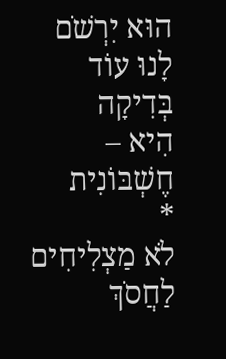הוּא יִרְשֹׁם לָנוּ עוֹד בְּדִיקָה
הִיא – חֶשְׁבּוֹנִית
*
לֹא מַצְלִיחִים לַחֲסֹךְ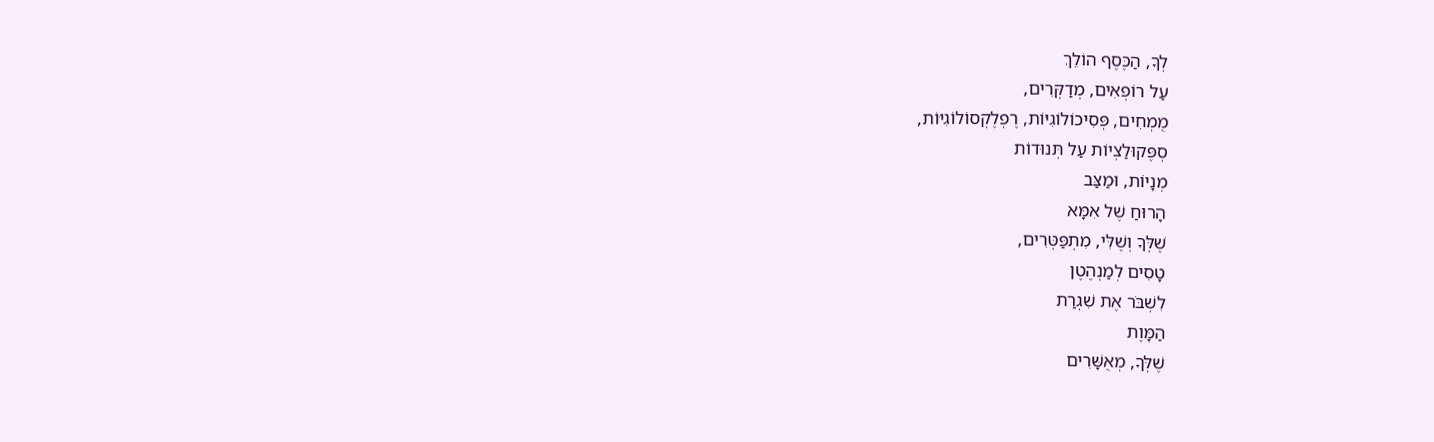לְךָ, הַכֶּסֶף הוֹלֵךְ
עַל רוֹפְאִים, מְדַקְּרִים,
מֻמְחִים, פְּסִיכוֹלוֹגִיּוֹת, רֶפְלֶקְסוֹלוֹגִיּוֹת,
סְפֶּקוּלַצְיוֹת עַל תְּנוּדוֹת
מְנָיוֹת, וּמַצַּב
הָרוּחַ שֶׁל אִמָּא
שֶׁלְּךָ וְשֶׁלִּי, מִתְפַּטְּרִים,
טָסִים לְמַנְהֶטֶן
לִשְׁבֹּר אֶת שִׁגְרַת
הַמָּוֶת
שֶׁלְּךָ, מְאֻשָּׁרִים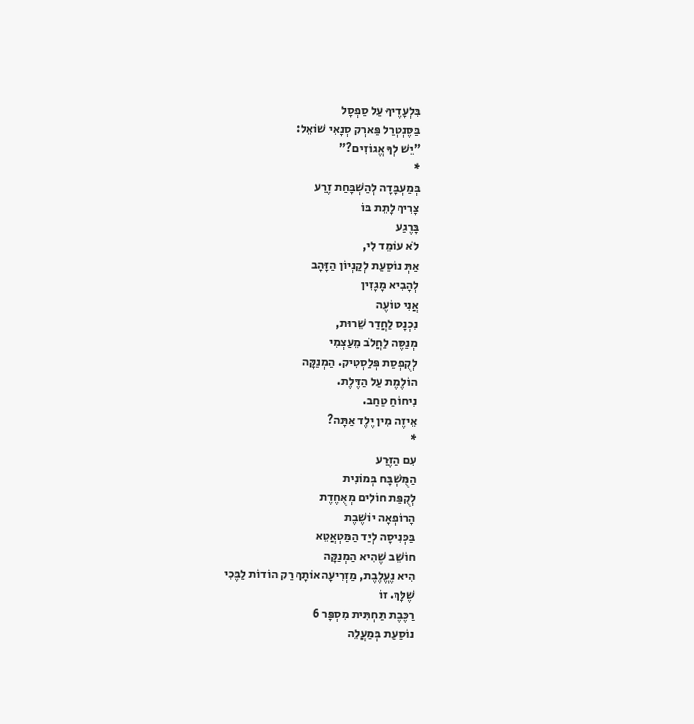בִּלְעָדֶיךָ עַל סַפְסָל
בַּסֶּנְטְרַל פַּארְק סְנָאִי שׁוֹאֵל:
"יֵשׁ לְךָ אֱגוֹזִים?"
*
בְּמַעְבָּדָה לְהַשְׁבָּחַת זֶרַע
צָרִיךְ לָתֵת בּוֹ
בָּרֶגַע
לֹא עוֹמֵד לִי,
אַתְּ נוֹסַעַת לְקַנְיוֹן הַזָּהָב
לְהָבִיא מָגָזִין
אֲנִי טוֹעֶה
נִכְנָס לַחֲדַר שֵׁרוּת,
מְנַסֶּה לַחֲלֹב מֵעַצְמִי
לְקֻפְסַת פְּלַסְטִיק. הַמְנַקָּה
הוֹלֶמֶת עַל הַדֶּלֶת.
נִיחוֹחַ טַחַב.
אֵיזֶה מִין יֶלֶד אַתָּה?
*
עִם הַזֶּרַע
הַמֻּשְׁבָּח בְּמוֹנִית
לְקֻפַּת חוֹלִים מְאֻחֶדֶת
הָרוֹפְאָה יוֹשֶׁבֶת
בַּכְּנִיסָה לְיַד הַמַּטְאֲטֵא
חוֹשֵׁב שֶׁהִיא הַמְנַקָּה
הִיא נֶעֱלֶבֶת, מַזְרִיעָהאוֹתָךְ רַק הוֹדוֹת לַבֶּכִי
שֶׁלָּךְ. זוֹ
רַכֶּבֶת תַּחְתִּית מִסְפָּר 6
נוֹסַעַת בְּמַעֲלֵה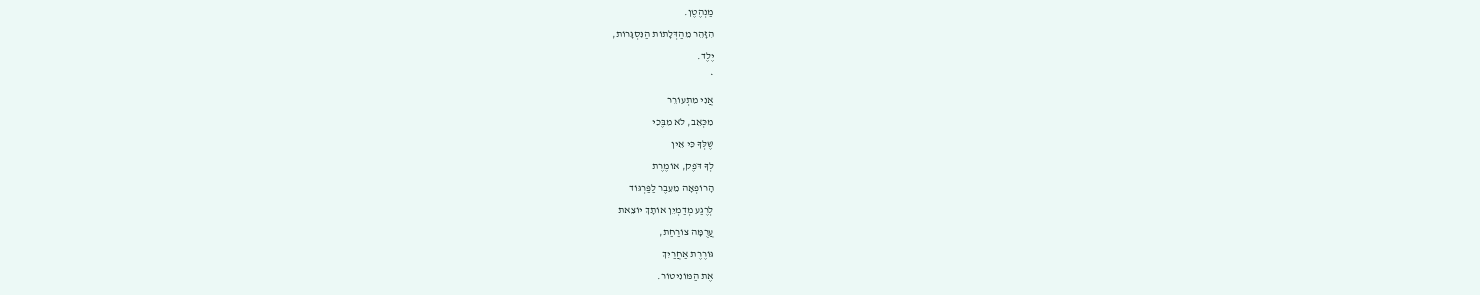מַנְהֶטֶן.
הִזָּהֵר מֵהַדְּלָתוֹת הַנִּסְגָּרוֹת,
יֶלֶד.
*
אֲנִי מִתְעוֹרֵר
מִכְּאֵב, לֹא מִבֶּכִי
שֶׁלְּךָ כִּי אֵין
לְךָ דֹּפֶק, אוֹמֶרֶת
הָרוֹפְאָה מֵעֵבֶר לַפַּרְגּוֹד
לְרֶגַע מְדַמְיֵן אוֹתָךְ יוֹצֵאת
עֲרֻמָּה צוֹרַחַת,
גּוֹרֶרֶת אַחֲרַיִךְ
אֶת הַמּוֹנִיטוֹר.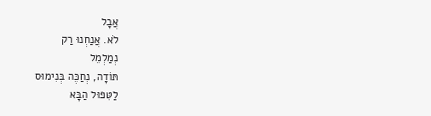אֲבָל
לֹא. אֲנַחְנוּ רַק
נְמַלְמֵל
תּוֹדָה, נְחַכֶּה בְּנִימוּס
לַטִּפּוּל הַבָּא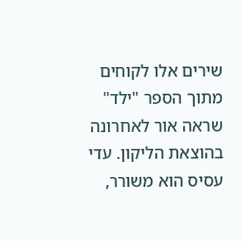שירים אלו לקוחים מתוך הספר "ילד" שראה אור לאחרונה בהוצאת הליקון. עדי עסיס הוא משורר,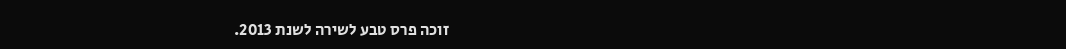זוכה פרס טבע לשירה לשנת 2013.